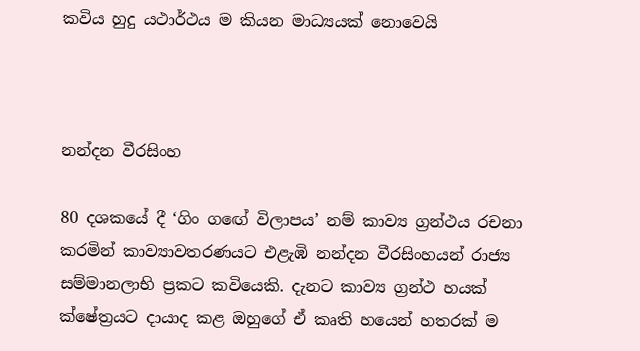කවිය හුදු යථාර්ථය ම කියන මාධ්‍යයක් නොවෙයි



නන්දන වීරසිංහ

80 දශකයේ දී ‘ගිං ගඟේ විලාපය’ නම් කාව්‍ය ග්‍රන්ථය රචනා කරමින් කාව්‍යාවතරණයට එළැඹි නන්දන වීරසිංහයන් රාජ්‍ය සම්මානලාභි ප්‍රකට කවියෙකි. දැනට කාව්‍ය ග්‍රන්ථ හයක් ක්ෂේත්‍රයට දායාද කළ ඔහුගේ ඒ කෘති හයෙන් හතරක් ම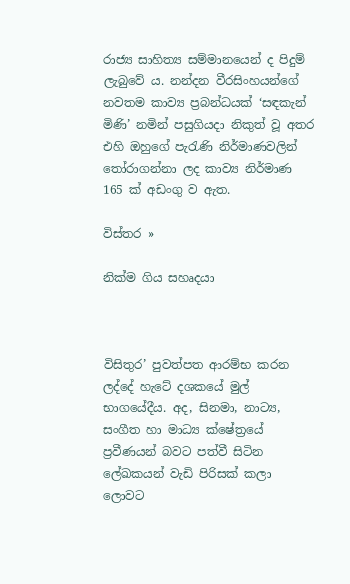රාජ්‍ය සාහිත්‍ය සම්මානයෙන් ද පිදුම් ලැබුවේ ය. නන්දන වීරසිංහයන්ගේ නවතම කාව්‍ය ප්‍රබන්ධයක් ‘සඳකැන් මිණි’ නමින් පසුගියදා නිකුත් වූ අතර එහි ඔහුගේ පැරැණි නිර්මාණවලින් තෝරාගන්නා ලද කාව්‍ය නිර්මාණ 165 ක් අඩංගු ව ඇත.

විස්තර »

නික්ම ගිය සහෘදයා



විසිතුර’ පුවත්පත ආරම්භ කරන ලද්දේ හැටේ දශකයේ මුල් භාගයේදීය. අද, සිනමා, නාට්‍ය, සංගීත හා මාධ්‍ය ක්ෂේත්‍රයේ ප්‍රවීණයන් බවට පත්වී සිටින ලේඛකයන් වැඩි පිරිසක් කලා ලොවට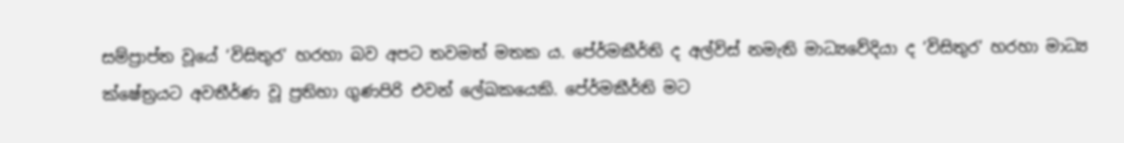සම්ප්‍රාප්ත වූයේ ‘විසිතුර’ හරහා බව අපට තවමත් මතක ය. පේ‍ර්මකීර්ති ද අල්විස් නමැති මාධ්‍යවේදියා ද ‘විසිතුර’ හරහා මාධ්‍ය ක්ෂේත්‍රයට අවතීර්ණ වූ ප්‍රතිභා ගුණපිරි එවන් ලේඛකයෙකි. පේ‍ර්මකීර්ති මට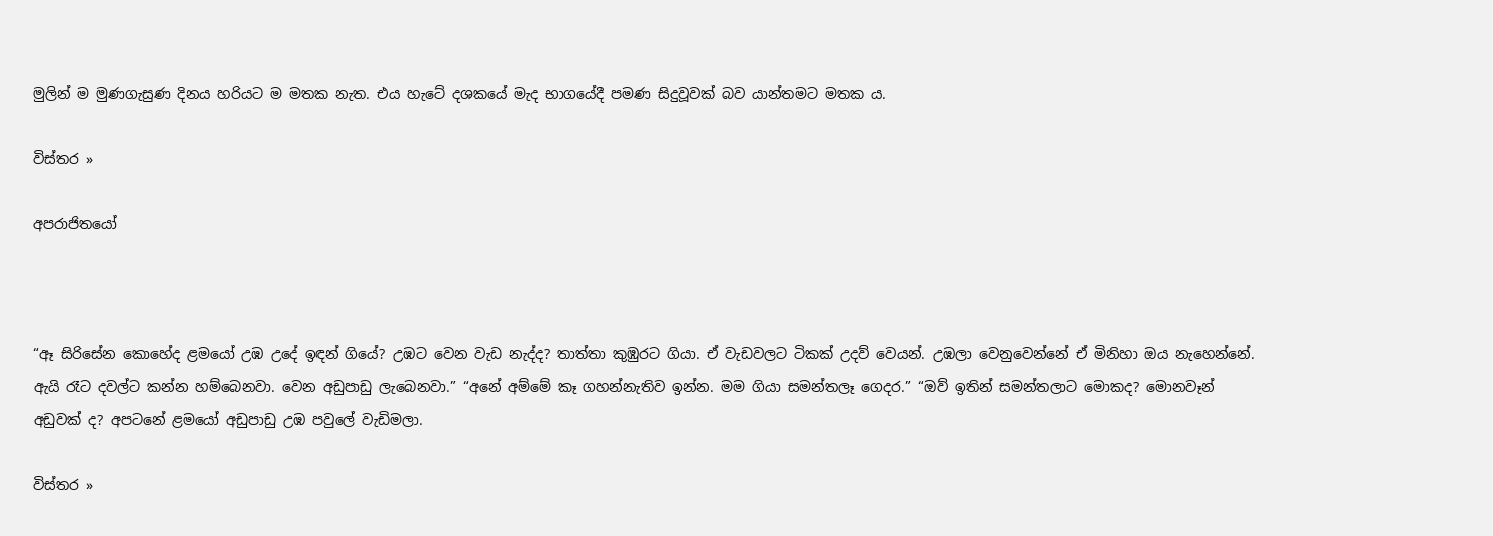මුලින් ම මුණගැසුණ දිනය හරියට ම මතක නැත. එය හැටේ දශකයේ මැද භාගයේදී පමණ සිදුවූවක් බව යාන්තමට මතක ය.

විස්තර »

අපරාජිතයෝ



“ඈ සිරිසේන කොහේද ළමයෝ උඹ උදේ ඉඳන් ගියේ? උඹට වෙන වැඩ නැද්ද? තාත්තා කුඹුරට ගියා. ඒ වැඩවලට ටිකක් උදව් වෙයන්. උඹලා වෙනුවෙන්නේ ඒ මිනිහා ඔය නැහෙන්නේ. ඇයි රෑට දවල්ට කන්න හම්බෙනවා. වෙන අඩුපාඩු ලැබෙනවා.” “අනේ අම්මේ කෑ ගහන්නැතිව ඉන්න. මම ගියා සමන්තලෑ ගෙදර.” “ඔව් ඉතින් සමන්තලාට මොකද? මොනවෑන් අඩුවක් ද? අපටනේ ළමයෝ අඩුපාඩු උඹ පවුලේ වැඩිමලා.

විස්තර »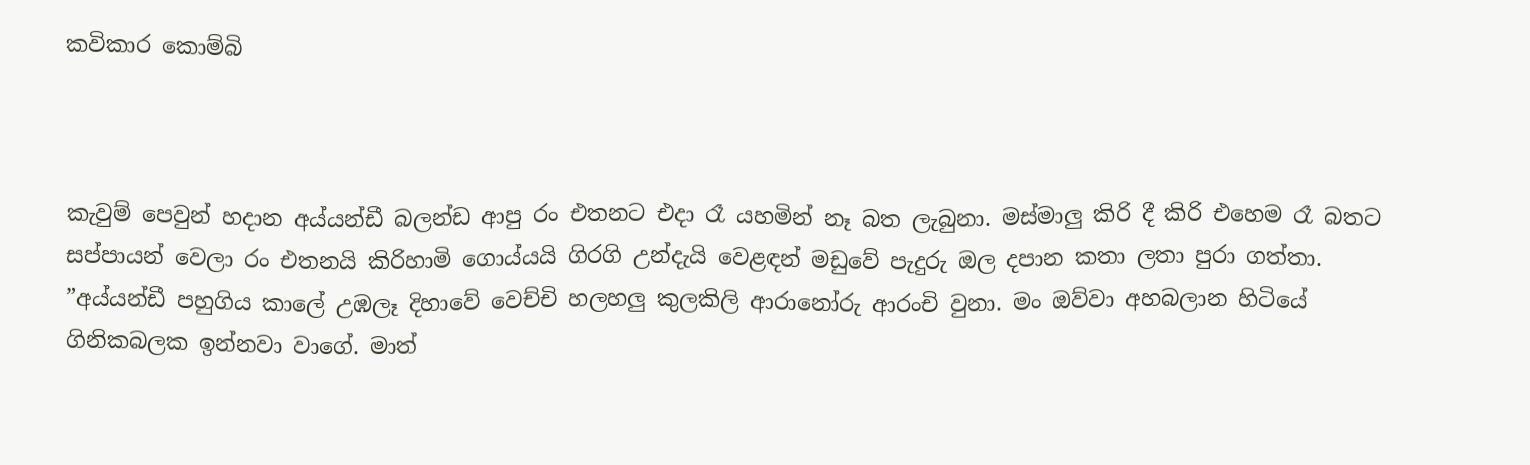කවිකාර කොම්බි



කැවුම් පෙවුන් හදාන අය්යන්ඩී බලන්ඩ ආපු රං එතනට එදා රෑ යහමින් නෑ බත ලැබුනා. මස්මාලු කිරි දී කිරි එහෙම රෑ බතට සප්පායන් වෙලා රං එතනයි කිරිහාමි ගොය්යයි ගිරගි උන්දැයි වෙළඳන් මඩුවේ පැදුරු ඔල දපාන කතා ලතා පුරා ගත්තා. ”අය්යන්ඩී පහුගිය කාලේ උඹලෑ දිහාවේ වෙච්චි හලහලු කුලකිලි ආරානෝරු ආරංචි වුනා. මං ඔව්වා අහබලාන හිටියේ ගිනිකබලක ඉන්නවා වාගේ. මාත්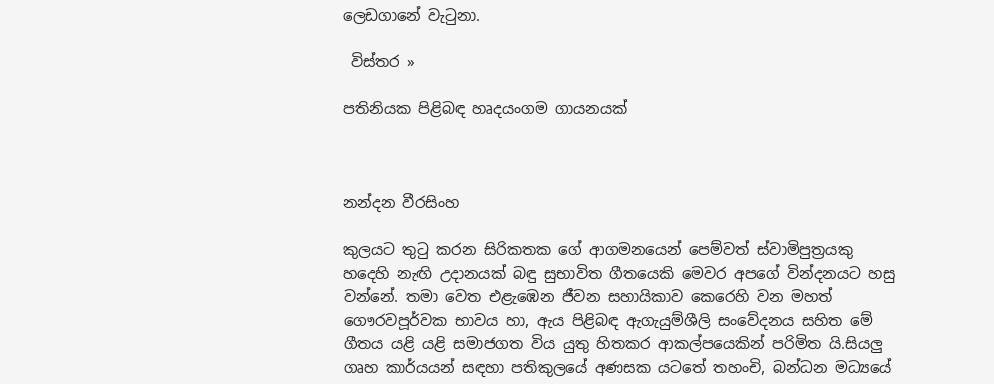ලෙඩගානේ වැටුනා.

 විස්තර »

පතිනියක පිළිබඳ හෘදයංගම ගායනයක්



නන්දන වීරසිංහ

කුලයට තුටු කරන සිරිකතක ගේ ආගමනයෙන් පෙම්වත් ස්වාමිපුත්‍රයකු හදෙහි නැඟි උදානයක් බඳු සුභාවිත ගීතයෙකි මෙවර අපගේ වින්දනයට හසු වන්නේ. තමා වෙත එළැඹෙන ජීවන සහායිකාව කෙරෙහි වන මහත් ගෞරවපූර්වක භාවය හා, ඇය පිළිබඳ ඇගැයුම්ශීලි සංවේදනය සහිත මේ ගීතය යළි යළි සමාජගත විය යුතු හිතකර ආකල්පයෙකින් පරිමිත යි.සියලු ගෘහ කාර්යයන් සඳහා පතිකුලයේ අණසක යටතේ තහංචි, බන්ධන මධ්‍යයේ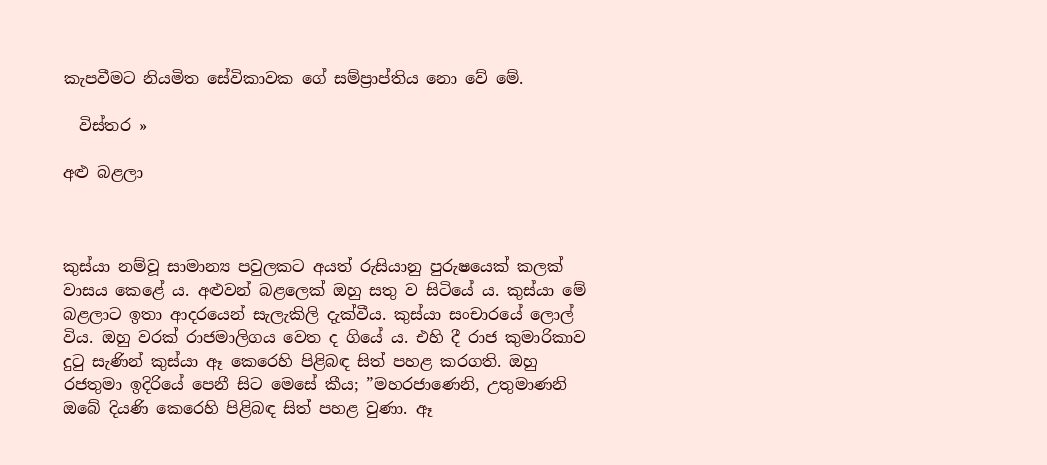කැපවීමට නියමිත සේවිකාවක ගේ සම්ප්‍රාප්තිය නො වේ මේ.

  විස්තර »

අළු බළලා



කුස්යා නම්වූ සාමාන්‍ය පවුලකට අයත් රුසියානු පුරුෂයෙක් කලක් වාසය කෙළේ ය. අළුවන් බළලෙක් ඔහු සතු ව සිටියේ ය. කුස්යා මේ බළලාට ඉතා ආදරයෙන් සැලැකිලි දැක්වීය. කුස්යා සංචාරයේ ලොල් විය. ඔහු වරක් රාජමාලිගය වෙත ද ගියේ ය. එහි දී රාජ කුමාරිකාව දුටු සැණින් කුස්යා ඈ කෙරෙහි පිළිබඳ සිත් පහළ කරගති. ඔහු රජතුමා ඉදිරියේ පෙනී සිට මෙසේ කීය; ”මහරජාණෙනි, උතුමාණනි ඔබේ දියණි කෙරෙහි පිළිබඳ සිත් පහළ වුණා. ඈ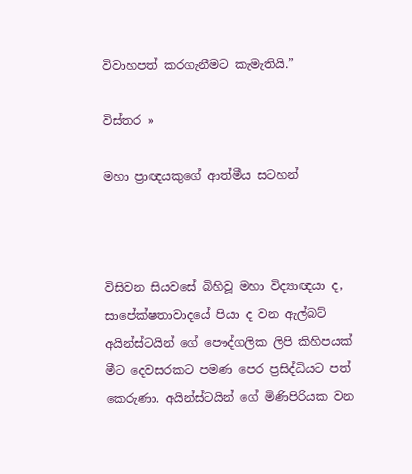විවාහපත් කරගැනීමට කැමැතියි.”

විස්තර »

මහා ප්‍රාඥයකුගේ ආත්මීය සටහන්



විසිවන සියවසේ බිහිවූ මහා විද්‍යාඥයා ද, සාපේක්ෂතාවාදයේ පියා ද වන ඇල්බට් අයින්ස්ටයින් ගේ පෞද්ගලික ලිපි කිහිපයක් මීට දෙවසරකට පමණ පෙර ප්‍රසිද්ධියට පත් කෙරුණා. අයින්ස්ටයින් ගේ මිණිපිරියක වන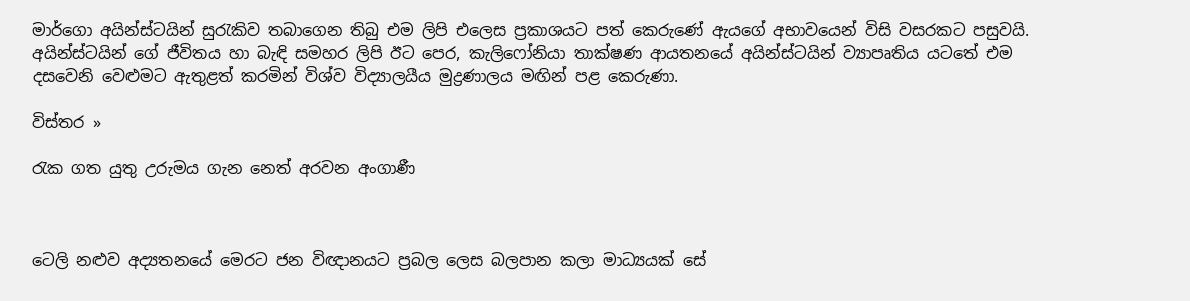මාර්ගො අයින්ස්ටයින් සුරැකිව තබාගෙන තිබු එම ලිපි එලෙස ප්‍රකාශයට පත් කෙරුණේ ඇයගේ අභාවයෙන් විසි වසරකට පසුවයි.  අයින්ස්ටයින් ගේ ජීවිතය හා බැඳි සමහර ලිපි ඊට පෙර, කැලිෆෝනියා තාක්ෂණ ආයතනයේ අයින්ස්ටයින් ව්‍යාපෘතිය යටතේ එම දසවෙනි වෙළුමට ඇතුළත් කරමින් විශ්ව විද්‍යාලයීය මුද්‍රණාලය මඟින් පළ කෙරුණා.

විස්තර »

රැක ගත යුතු උරුමය ගැන නෙත් අරවන අංගාණී



ටෙලි නළුව අද්‍යතනයේ මෙරට ජන විඥානයට ප්‍රබල ලෙස බලපාන කලා මාධ්‍යයක් සේ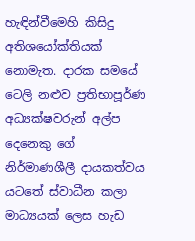හැඳින්වීමෙහි කිසිදු අතිශයෝක්තියක් නොමැත. දාරක සමයේ ටෙලි නළුව ප්‍රතිභාපූර්ණ අධ්‍යක්ෂවරුන් අල්ප දෙනෙකු ගේ නිර්මාණශීලී දායකත්වය යටතේ ස්වාධීන කලා මාධ්‍යයක් ලෙස හැඩ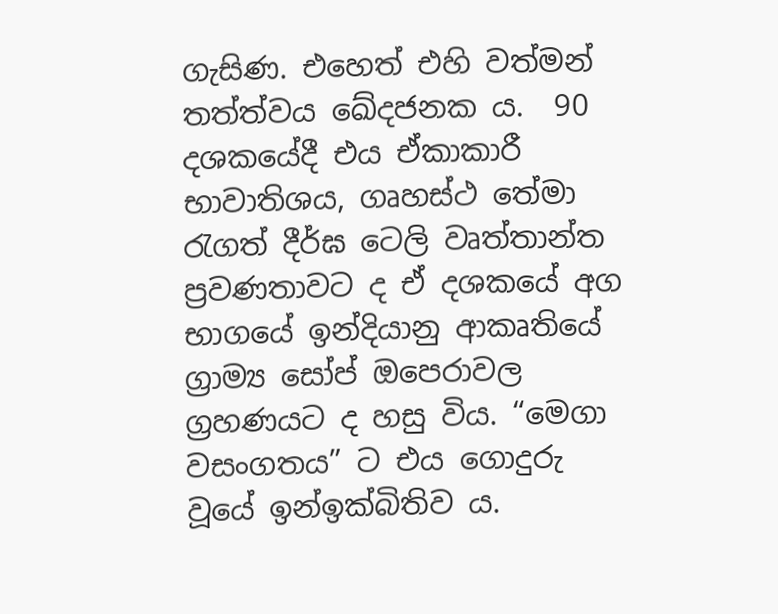ගැසිණ. එහෙත් එහි වත්මන් තත්ත්වය ඛේදජනක ය.  90 දශකයේදී එය ඒකාකාරී භාවාතිශය, ගෘහස්ථ තේමා රැගත් දීර්ඝ ටෙලි වෘත්තාන්ත ප්‍රවණතාවට ද ඒ දශකයේ අග භාගයේ ඉන්දියානු ආකෘතියේ ග්‍රාම්‍ය සෝප් ඔපෙරාවල ග්‍රහණයට ද හසු විය. “මෙගා වසංගතය” ට එය ගොදුරු වූයේ ඉන්ඉක්බිතිව ය.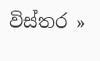විස්තර »